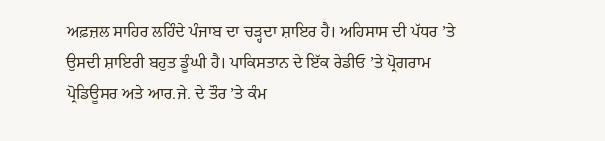ਅਫ਼ਜ਼ਲ ਸਾਹਿਰ ਲਹਿੰਦੇ ਪੰਜਾਬ ਦਾ ਚੜ੍ਹਦਾ ਸ਼ਾਇਰ ਹੈ। ਅਹਿਸਾਸ ਦੀ ਪੱਧਰ ’ਤੇ ਉਸਦੀ ਸ਼ਾਇਰੀ ਬਹੁਤ ਡੂੰਘੀ ਹੈ। ਪਾਕਿਸਤਾਨ ਦੇ ਇੱਕ ਰੇਡੀਓ ’ਤੇ ਪ੍ਰੋਗਰਾਮ ਪ੍ਰੋਡਿਊਸਰ ਅਤੇ ਆਰ.ਜੇ. ਦੇ ਤੌਰ ’ਤੇ ਕੰਮ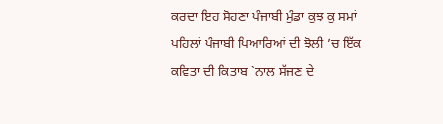ਕਰਦਾ ਇਹ ਸੋਹਣਾ ਪੰਜਾਬੀ ਮੁੰਡਾ ਕੁਝ ਕੁ ਸਮਾਂ ਪਹਿਲਾਂ ਪੰਜਾਬੀ ਪਿਆਰਿਆਂ ਦੀ ਝੋਲੀ ’ਚ ਇੱਕ ਕਵਿਤਾ ਦੀ ਕਿਤਾਬ `ਨਾਲ ਸੱਜਣ ਦੇ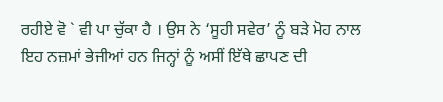ਰਹੀਏ ਵੋ ` ਵੀ ਪਾ ਚੁੱਕਾ ਹੈ । ਉਸ ਨੇ ‘ਸੂਹੀ ਸਵੇਰ’ ਨੂੰ ਬੜੇ ਮੋਹ ਨਾਲ ਇਹ ਨਜ਼ਮਾਂ ਭੇਜੀਆਂ ਹਨ ਜਿਨ੍ਹਾਂ ਨੂੰ ਅਸੀਂ ਇੱਥੇ ਛਾਪਣ ਦੀ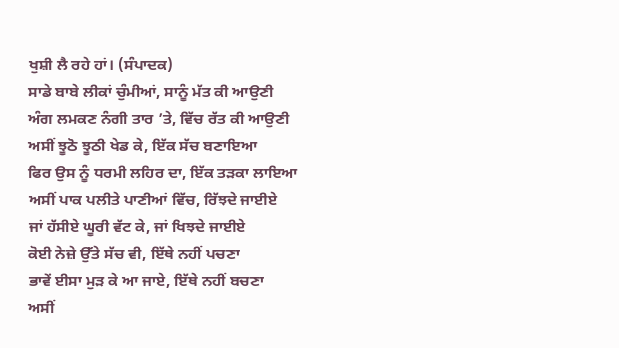ਖੁਸ਼ੀ ਲੈ ਰਹੇ ਹਾਂ। (ਸੰਪਾਦਕ)
ਸਾਡੇ ਬਾਬੇ ਲੀਕਾਂ ਚੁੰਮੀਆਂ, ਸਾਨੂੰ ਮੱਤ ਕੀ ਆਉਣੀ
ਅੰਗ ਲਮਕਣ ਨੰਗੀ ਤਾਰ ’ਤੇ, ਵਿੱਚ ਰੱਤ ਕੀ ਆਉਣੀ
ਅਸੀਂ ਝੂਠੋ ਝੂਠੀ ਖੇਡ ਕੇ, ਇੱਕ ਸੱਚ ਬਣਾਇਆ
ਫਿਰ ਉਸ ਨੂੰ ਧਰਮੀ ਲਹਿਰ ਦਾ, ਇੱਕ ਤੜਕਾ ਲਾਇਆ
ਅਸੀਂ ਪਾਕ ਪਲੀਤੇ ਪਾਣੀਆਂ ਵਿੱਚ, ਰਿੱਝਦੇ ਜਾਈਏ
ਜਾਂ ਹੱਸੀਏ ਘੂਰੀ ਵੱਟ ਕੇ, ਜਾਂ ਖਿਝਦੇ ਜਾਈਏ
ਕੋਈ ਨੇਜ਼ੇ ਉੱਤੇ ਸੱਚ ਵੀ, ਇੱਥੇ ਨਹੀਂ ਪਚਣਾ
ਭਾਵੇਂ ਈਸਾ ਮੁੜ ਕੇ ਆ ਜਾਏ, ਇੱਥੇ ਨਹੀਂ ਬਚਣਾ
ਅਸੀਂ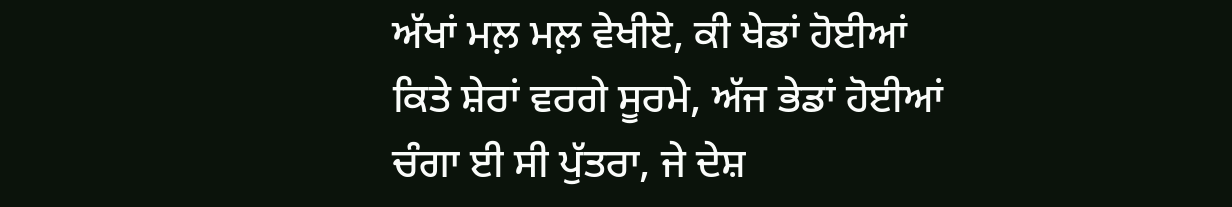ਅੱਖਾਂ ਮਲ਼ ਮਲ਼ ਵੇਖੀਏ, ਕੀ ਖੇਡਾਂ ਹੋਈਆਂ
ਕਿਤੇ ਸ਼ੇਰਾਂ ਵਰਗੇ ਸੂਰਮੇ, ਅੱਜ ਭੇਡਾਂ ਹੋਈਆਂ
ਚੰਗਾ ਈ ਸੀ ਪੁੱਤਰਾ, ਜੇ ਦੇਸ਼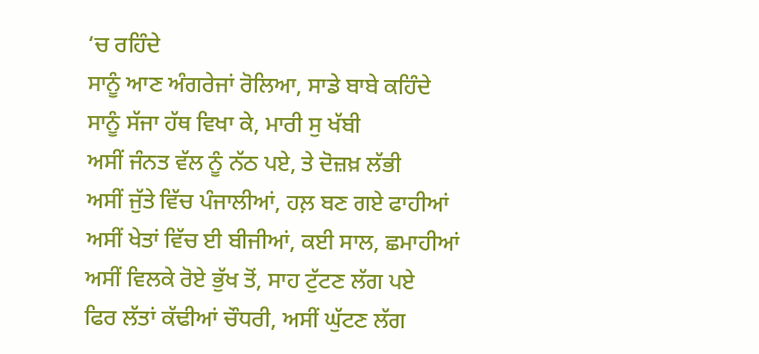‘ਚ ਰਹਿੰਦੇ
ਸਾਨੂੰ ਆਣ ਅੰਗਰੇਜਾਂ ਰੋਲਿਆ, ਸਾਡੇ ਬਾਬੇ ਕਹਿੰਦੇ
ਸਾਨੂੰ ਸੱਜਾ ਹੱਥ ਵਿਖਾ ਕੇ, ਮਾਰੀ ਸੁ ਖੱਬੀ
ਅਸੀਂ ਜੰਨਤ ਵੱਲ ਨੂੰ ਨੱਠ ਪਏ, ਤੇ ਦੋਜ਼ਖ਼ ਲੱਭੀ
ਅਸੀਂ ਜੁੱਤੇ ਵਿੱਚ ਪੰਜਾਲੀਆਂ, ਹਲ਼ ਬਣ ਗਏ ਫਾਹੀਆਂ
ਅਸੀਂ ਖੇਤਾਂ ਵਿੱਚ ਈ ਬੀਜੀਆਂ, ਕਈ ਸਾਲ, ਛਮਾਹੀਆਂ
ਅਸੀਂ ਵਿਲਕੇ ਰੋਏ ਭੁੱਖ ਤੋਂ, ਸਾਹ ਟੁੱਟਣ ਲੱਗ ਪਏ
ਫਿਰ ਲੱਤਾਂ ਕੱਢੀਆਂ ਚੌਧਰੀ, ਅਸੀਂ ਘੁੱਟਣ ਲੱਗ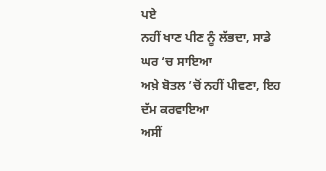ਪਏ
ਨਹੀਂ ਖਾਣ ਪੀਣ ਨੂੰ ਲੱਭਦਾ, ਸਾਡੇ ਘਰ ‘ਚ ਸਾਇਆ
ਅਖ਼ੇ ਬੋਤਲ ’ਚੋਂ ਨਹੀਂ ਪੀਵਣਾ, ਇਹ ਦੱਮ ਕਰਵਾਇਆ
ਅਸੀਂ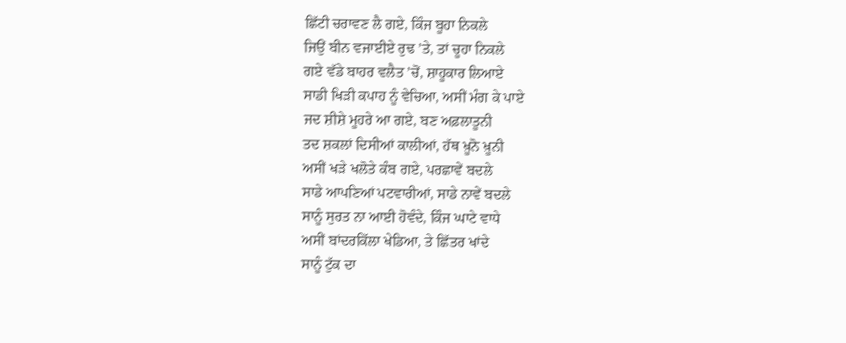ਛਿੱਟੀ ਚਰਾਵਣ ਲੈ ਗਏ, ਕਿੰਜ ਬੂਹਾ ਨਿਕਲੇ
ਜਿਉਂ ਬੀਨ ਵਜਾਈਏ ਰੁਢ ’ਤੇ, ਤਾਂ ਚੂਹਾ ਨਿਕਲੇ
ਗਏ ਵੱਡੇ ਬਾਹਰ ਵਲੈਤ ’ਚੋਂ, ਸ਼ਾਹੂਕਾਰ ਲਿਆਏ
ਸਾਡੀ ਖਿੜੀ ਕਪਾਹ ਨੂੰ ਵੇਚਿਆ, ਅਸੀਂ ਮੰਗ ਕੇ ਪਾਏ
ਜਦ ਸ਼ੀਸ਼ੇ ਮੂਹਰੇ ਆ ਗਏ, ਬਣ ਅਫ਼ਲਾਤੂਨੀ
ਤਦ ਸ਼ਕਲਾਂ ਦਿਸੀਆਂ ਕਾਲੀਆਂ, ਹੱਥ ਖ਼ੂਨੋ ਖ਼ੂਨੀ
ਅਸੀਂ ਖੜੇ ਖਲੋਤੇ ਕੰਬ ਗਏ, ਪਰਛਾਵੇਂ ਬਦਲੇ
ਸਾਡੇ ਆਪਣਿਆਂ ਪਟਵਾਰੀਆਂ, ਸਾਡੇ ਨਾਵੇਂ ਬਦਲੇ
ਸਾਨੂੰ ਸੁਰਤ ਨਾ ਆਈ ਹੋਵੰਦੇ, ਕਿੰਜ ਘਾਟੇ ਵਾਧੇ
ਅਸੀਂ ਬਾਂਦਰਕਿੱਲਾ ਖੇਡਿਆ, ਤੇ ਛਿੱਤਰ ਖਾਂਦੇ
ਸਾਨੂੰ ਟੁੱਕ ਦਾ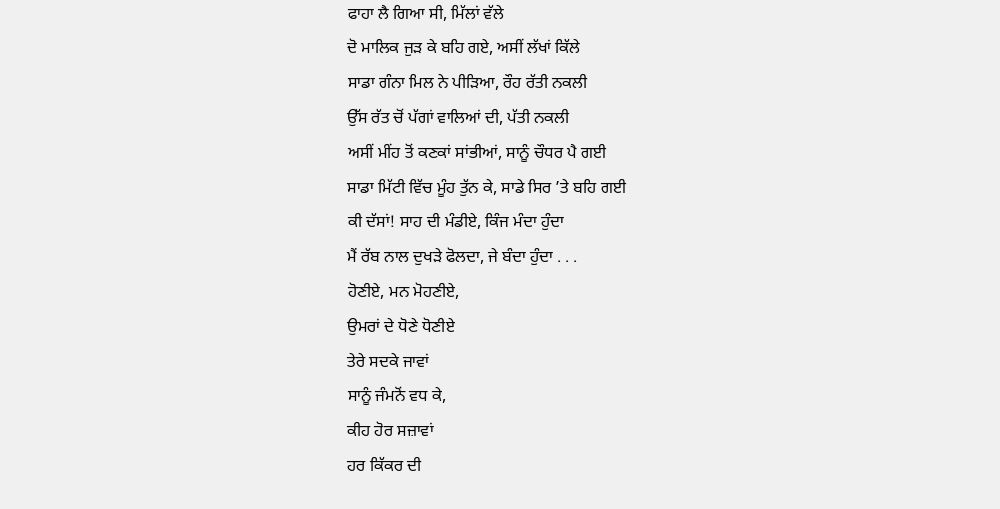ਫਾਹਾ ਲੈ ਗਿਆ ਸੀ, ਮਿੱਲਾਂ ਵੱਲੇ
ਦੋ ਮਾਲਿਕ ਜੁੜ ਕੇ ਬਹਿ ਗਏ, ਅਸੀਂ ਲੱਖਾਂ ਕਿੱਲੇ
ਸਾਡਾ ਗੰਨਾ ਮਿਲ ਨੇ ਪੀੜਿਆ, ਰੌਹ ਰੱਤੀ ਨਕਲੀ
ਉੱਸ ਰੱਤ ਚੋਂ ਪੱਗਾਂ ਵਾਲਿਆਂ ਦੀ, ਪੱਤੀ ਨਕਲੀ
ਅਸੀਂ ਮੀਂਹ ਤੋਂ ਕਣਕਾਂ ਸਾਂਭੀਆਂ, ਸਾਨੂੰ ਚੌਧਰ ਪੈ ਗਈ
ਸਾਡਾ ਮਿੱਟੀ ਵਿੱਚ ਮੂੰਹ ਤੁੱਨ ਕੇ, ਸਾਡੇ ਸਿਰ ’ਤੇ ਬਹਿ ਗਈ
ਕੀ ਦੱਸਾਂ! ਸਾਹ ਦੀ ਮੰਡੀਏ, ਕਿੰਜ ਮੰਦਾ ਹੁੰਦਾ
ਮੈਂ ਰੱਬ ਨਾਲ ਦੁਖੜੇ ਫੋਲਦਾ, ਜੇ ਬੰਦਾ ਹੁੰਦਾ . . .
ਹੋਣੀਏ, ਮਨ ਮੋਹਣੀਏ,
ਉਮਰਾਂ ਦੇ ਧੋਣੇ ਧੋਣੀਏ
ਤੇਰੇ ਸਦਕੇ ਜਾਵਾਂ
ਸਾਨੂੰ ਜੰਮਨੋਂ ਵਧ ਕੇ,
ਕੀਹ ਹੋਰ ਸਜ਼ਾਵਾਂ
ਹਰ ਕਿੱਕਰ ਦੀ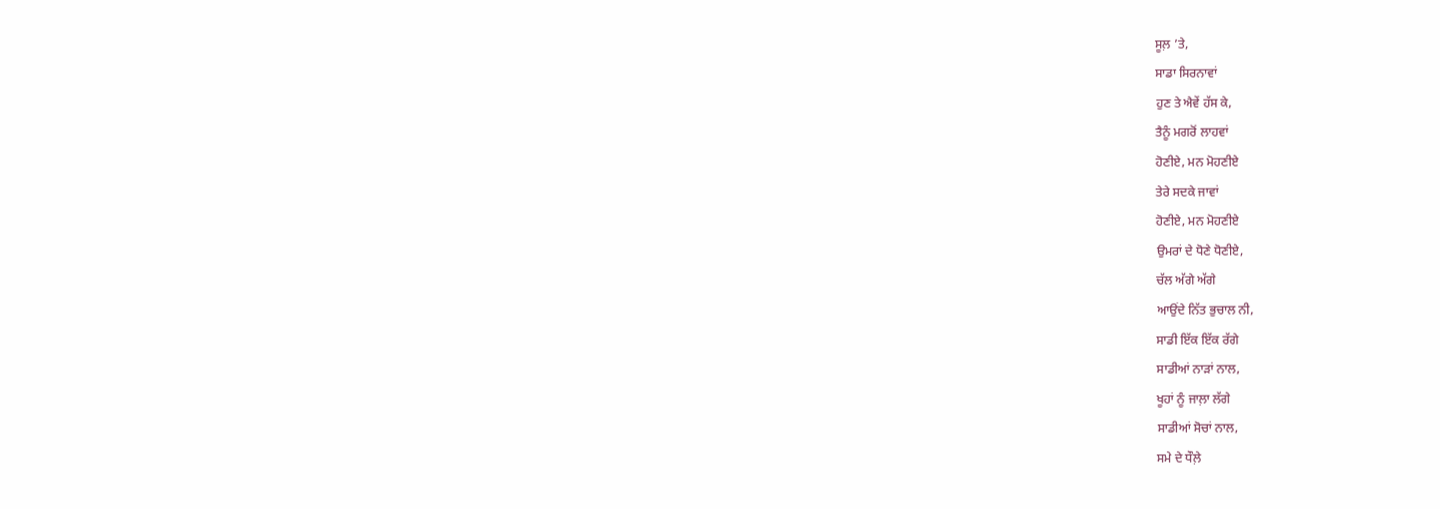ਸੂਲ਼ ’ਤੇ,
ਸਾਡਾ ਸਿਰਨਾਵਾਂ
ਹੁਣ ਤੇ ਐਵੇਂ ਹੱਸ ਕੇ,
ਤੈਨੂੰ ਮਗਰੋਂ ਲਾਹਵਾਂ
ਹੋਣੀਏ, ਮਨ ਮੋਹਣੀਏ
ਤੇਰੇ ਸਦਕੇ ਜਾਵਾਂ
ਹੋਣੀਏ, ਮਨ ਮੋਹਣੀਏ
ਉਮਰਾਂ ਦੇ ਧੋਣੇ ਧੋਣੀਏ,
ਚੱਲ ਅੱਗੇ ਅੱਗੇ
ਆਉਂਦੇ ਨਿੱਤ ਭੁਚਾਲ ਨੀ,
ਸਾਡੀ ਇੱਕ ਇੱਕ ਰੱਗੇ
ਸਾਡੀਆਂ ਨਾੜਾਂ ਨਾਲ,
ਖੂਹਾਂ ਨੂੰ ਜਾਲ਼ਾ ਲੱਗੇ
ਸਾਡੀਆਂ ਸੋਚਾਂ ਨਾਲ,
ਸਮੇ ਦੇ ਧੌਲ਼ੇ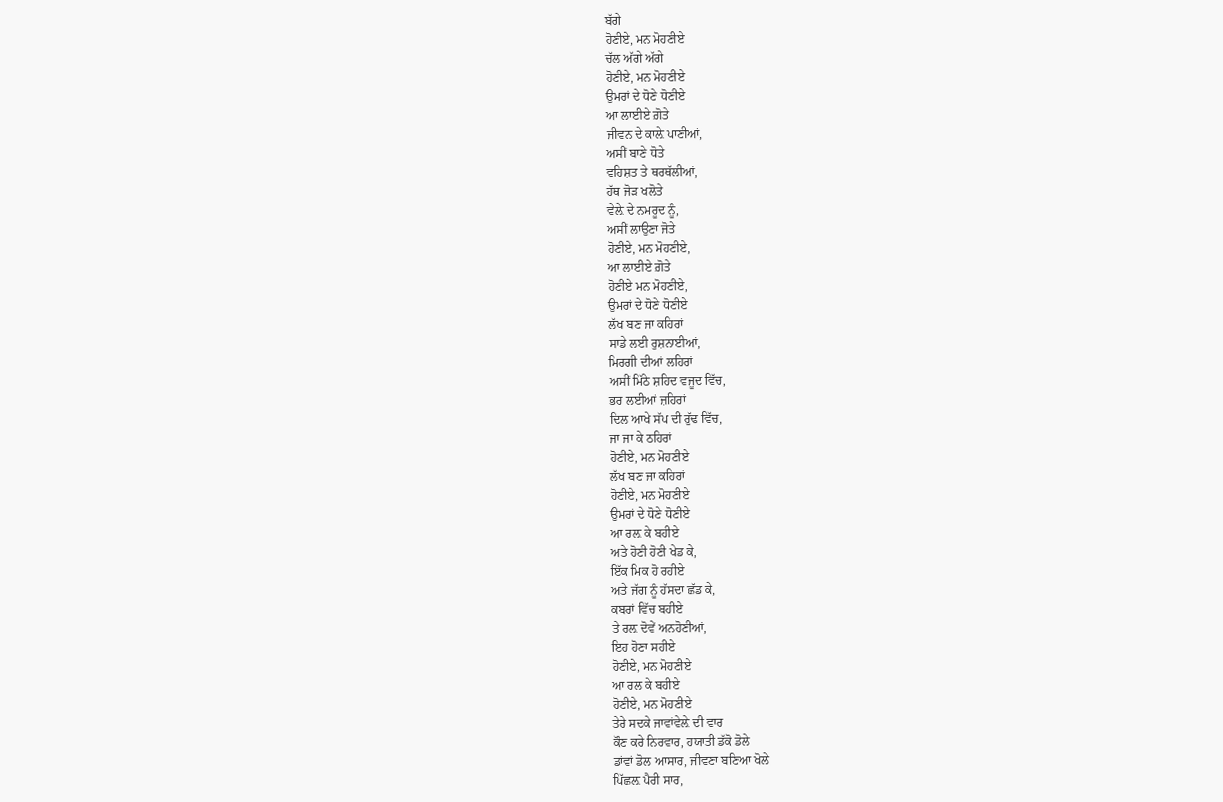ਬੱਗੇ
ਹੋਣੀਏ, ਮਨ ਮੋਹਣੀਏ
ਚੱਲ ਅੱਗੇ ਅੱਗੇ
ਹੋਣੀਏ, ਮਨ ਮੋਹਣੀਏ
ਉਮਰਾਂ ਦੇ ਧੋਣੇ ਧੋਣੀਏ
ਆ ਲਾਈਏ ਗ਼ੋਤੇ
ਜੀਵਨ ਦੇ ਕਾਲ਼ੇ ਪਾਣੀਆਂ,
ਅਸੀਂ ਬਾਣੇ ਧੋਤੇ
ਵਹਿਸ਼ਤ ਤੇ ਥਰਥੱਲੀਆਂ,
ਹੱਥ ਜੋੜ ਖਲੋਤੇ
ਵੇਲ਼ੇ ਦੇ ਨਮਰੂਦ ਨੂੰ,
ਅਸੀਂ ਲਾਉਣਾ ਜੋਤੇ
ਹੋਣੀਏ, ਮਨ ਮੋਹਣੀਏ,
ਆ ਲਾਈਏ ਗ਼ੋਤੇ
ਹੋਣੀਏ ਮਨ ਮੋਹਣੀਏ,
ਉਮਰਾਂ ਦੇ ਧੋਣੇ ਧੋਣੀਏ
ਲੱਖ ਬਣ ਜਾ ਕਹਿਰਾਂ
ਸਾਡੇ ਲਈ ਰੁਸ਼ਨਾਈਆਂ,
ਮਿਰਗੀ ਦੀਆਂ ਲਹਿਰਾਂ
ਅਸੀਂ ਮਿੱਠੇ ਸ਼ਹਿਦ ਵਜੂਦ ਵਿੱਚ,
ਭਰ ਲਈਆਂ ਜ਼ਹਿਰਾਂ
ਦਿਲ ਆਖੇ ਸੱਪ ਦੀ ਰੁੱਢ ਵਿੱਚ,
ਜਾ ਜਾ ਕੇ ਠਹਿਰਾਂ
ਹੋਣੀਏ, ਮਨ ਮੋਹਣੀਏ
ਲੱਖ ਬਣ ਜਾ ਕਹਿਰਾਂ
ਹੋਣੀਏ, ਮਨ ਮੋਹਣੀਏ
ਉਮਰਾਂ ਦੇ ਧੋਣੇ ਧੋਣੀਏ
ਆ ਰਲ਼ ਕੇ ਬਹੀਏ
ਅਤੇ ਹੋਣੀ ਹੋਣੀ ਖੇਡ ਕੇ,
ਇੱਕ ਮਿਕ ਹੋ ਰਹੀਏ
ਅਤੇ ਜੱਗ ਨੂੰ ਹੱਸਦਾ ਛੱਡ ਕੇ,
ਕਬਰਾਂ ਵਿੱਚ ਬਹੀਏ
ਤੇ ਰਲ਼ ਦੋਵੇਂ ਅਨਹੋਣੀਆਂ,
ਇਹ ਹੋਣਾ ਸਹੀਏ
ਹੋਣੀਏ, ਮਨ ਮੋਹਣੀਏ
ਆ ਰਲ ਕੇ ਬਹੀਏ
ਹੋਣੀਏ, ਮਨ ਮੋਹਣੀਏ
ਤੇਰੇ ਸਦਕੇ ਜਾਵਾਂਵੇਲ਼ੇ ਦੀ ਵਾਰ
ਕੌਣ ਕਰੇ ਨਿਰਵਾਰ, ਹਯਾਤੀ ਡੱਕੋ ਡੋਲੇ
ਡਾਂਵਾਂ ਡੋਲ ਆਸਾਰ, ਜੀਵਣਾ ਬਣਿਆ ਖੋਲੇ
ਪਿੱਛਲ਼ ਪੈਰੀ ਸਾਰ,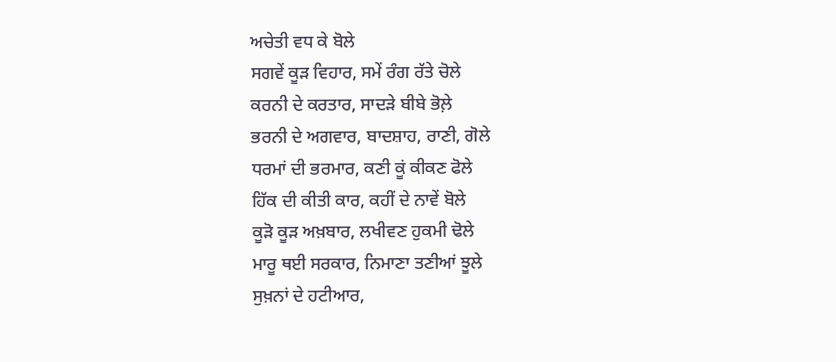ਅਚੇਤੀ ਵਧ ਕੇ ਬੋਲੇ
ਸਗਵੇਂ ਕੂੜ ਵਿਹਾਰ, ਸਮੇਂ ਰੰਗ ਰੱਤੇ ਚੋਲੇ
ਕਰਨੀ ਦੇ ਕਰਤਾਰ, ਸਾਦੜੇ ਬੀਬੇ ਭੋਲ਼ੇ
ਭਰਨੀ ਦੇ ਅਗਵਾਰ, ਬਾਦਸ਼ਾਹ, ਰਾਣੀ, ਗੋਲੇ
ਧਰਮਾਂ ਦੀ ਭਰਮਾਰ, ਕਣੀ ਕੂਂ ਕੀਕਣ ਫੋਲੇ
ਹਿੱਕ ਦੀ ਕੀਤੀ ਕਾਰ, ਕਹੀਂ ਦੇ ਨਾਵੇਂ ਬੋਲੇ
ਕੂੜੋ ਕੂੜ ਅਖ਼ਬਾਰ, ਲਖੀਵਣ ਹੁਕਮੀ ਢੋਲੇ
ਮਾਰੂ ਥਈ ਸਰਕਾਰ, ਨਿਮਾਣਾ ਤਣੀਆਂ ਝੂਲੇ
ਸੁਖ਼ਨਾਂ ਦੇ ਹਟੀਆਰ,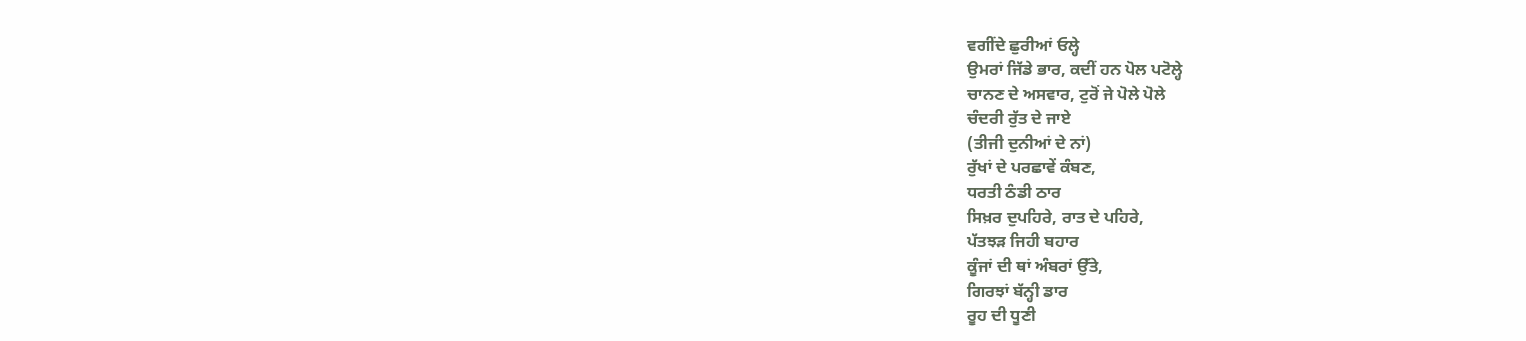ਵਗੀਂਦੇ ਛੁਰੀਆਂ ਓਲ੍ਹੇ
ਉਮਰਾਂ ਜਿੱਡੇ ਭਾਰ, ਕਦੀਂ ਹਨ ਪੋਲ ਪਟੋਲ੍ਹੇ
ਚਾਨਣ ਦੇ ਅਸਵਾਰ, ਟੁਰੋਂ ਜੇ ਪੋਲੇ ਪੋਲੇ
ਚੰਦਰੀ ਰੁੱਤ ਦੇ ਜਾਏ
(ਤੀਜੀ ਦੁਨੀਆਂ ਦੇ ਨਾਂ)
ਰੁੱਖਾਂ ਦੇ ਪਰਛਾਵੇਂ ਕੰਬਣ,
ਧਰਤੀ ਠੰਡੀ ਠਾਰ
ਸਿਖ਼ਰ ਦੁਪਹਿਰੇ, ਰਾਤ ਦੇ ਪਹਿਰੇ,
ਪੱਤਝੜ ਜਿਹੀ ਬਹਾਰ
ਕੂੰਜਾਂ ਦੀ ਥਾਂ ਅੰਬਰਾਂ ਉੱਤੇ,
ਗਿਰਝਾਂ ਬੱਨ੍ਹੀ ਡਾਰ
ਰੂਹ ਦੀ ਧੂਣੀ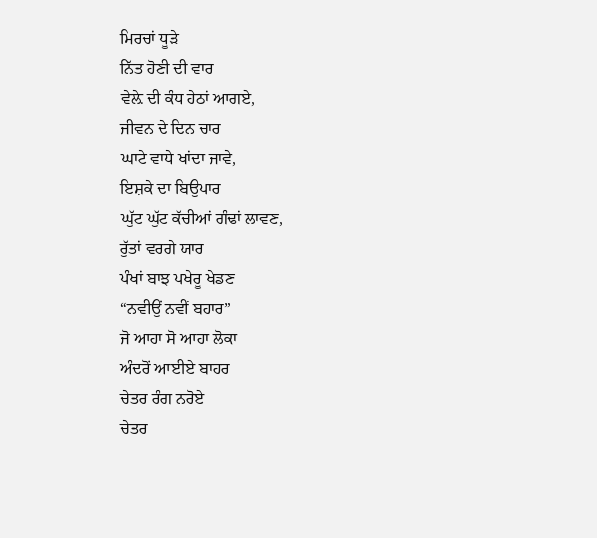ਮਿਰਚਾਂ ਧੂੜੇ
ਨਿੱਤ ਹੋਣੀ ਦੀ ਵਾਰ
ਵੇਲ਼ੇ ਦੀ ਕੰਧ ਹੇਠਾਂ ਆਗਏ,
ਜੀਵਨ ਦੇ ਦਿਨ ਚਾਰ
ਘਾਟੇ ਵਾਧੇ ਖਾਂਦਾ ਜਾਵੇ,
ਇਸ਼ਕੇ ਦਾ ਬਿਉਪਾਰ
ਘੁੱਟ ਘੁੱਟ ਕੱਚੀਆਂ ਗੰਢਾਂ ਲਾਵਣ,
ਰੁੱਤਾਂ ਵਰਗੇ ਯਾਰ
ਪੰਖਾਂ ਬਾਝ ਪਖੇਰੂ ਖੇਡਣ
“ਨਵੀਉਂ ਨਵੀਂ ਬਹਾਰ”
ਜੋ ਆਹਾ ਸੋ ਆਹਾ ਲੋਕਾ
ਅੰਦਰੋਂ ਆਈਏ ਬਾਹਰ
ਚੇਤਰ ਰੰਗ ਨਰੋਏ
ਚੇਤਰ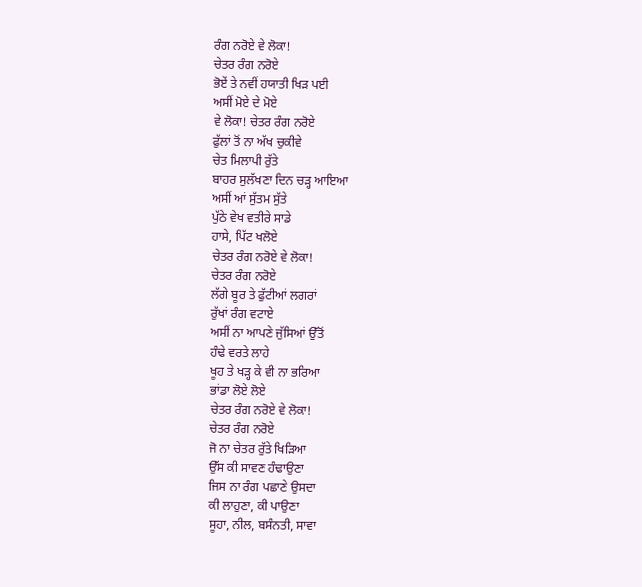ਰੰਗ ਨਰੋਏ ਵੇ ਲੋਕਾ!
ਚੇਤਰ ਰੰਗ ਨਰੋਏ
ਭੋਏਂ ਤੇ ਨਵੀਂ ਹਯਾਤੀ ਖਿੜ ਪਈ
ਅਸੀਂ ਮੋਏ ਦੇ ਮੋਏ
ਵੇ ਲੋਕਾ! ਚੇਤਰ ਰੰਗ ਨਰੋਏ
ਫੁੱਲਾਂ ਤੋਂ ਨਾ ਅੱਖ ਚੁਕੀਵੇ
ਚੇਤ ਮਿਲਾਪੀ ਰੁੱਤੇ
ਬਾਹਰ ਸੁਲੱਖਣਾ ਦਿਨ ਚੜ੍ਹ ਆਇਆ
ਅਸੀਂ ਆਂ ਸੁੱਤਮ ਸੁੱਤੇ
ਪੁੱਠੇ ਵੇਖ ਵਤੀਰੇ ਸਾਡੇ
ਹਾਸੇ, ਪਿੱਟ ਖਲੋਏ
ਚੇਤਰ ਰੰਗ ਨਰੋਏ ਵੇ ਲੋਕਾ!
ਚੇਤਰ ਰੰਗ ਨਰੋਏ
ਲੱਗੇ ਬੂਰ ਤੇ ਫੁੱਟੀਆਂ ਲਗਰਾਂ
ਰੁੱਖਾਂ ਰੰਗ ਵਟਾਏ
ਅਸੀਂ ਨਾ ਆਪਣੇ ਜੁੱਸਿਆਂ ਉੱਤੋਂ
ਹੰਢੇ ਵਰਤੇ ਲਾਹੇ
ਖੂਹ ਤੇ ਖੜ੍ਹ ਕੇ ਵੀ ਨਾ ਭਰਿਆ
ਭਾਂਡਾ ਲੋਏ ਲੋਏ
ਚੇਤਰ ਰੰਗ ਨਰੋਏ ਵੇ ਲੋਕਾ!
ਚੇਤਰ ਰੰਗ ਨਰੋਏ
ਜੋ ਨਾ ਚੇਤਰ ਰੁੱਤੇ ਖਿੜਿਆ
ਉੱਸ ਕੀ ਸਾਵਣ ਹੰਢਾਉਣਾ
ਜਿਸ ਨਾ ਰੰਗ ਪਛਾਣੇ ਉਸਦਾ
ਕੀ ਲਾਹੁਣਾ, ਕੀ ਪਾਉਣਾ
ਸੂਹਾ, ਨੀਲ, ਬਸੰਨਤੀ, ਸਾਵਾ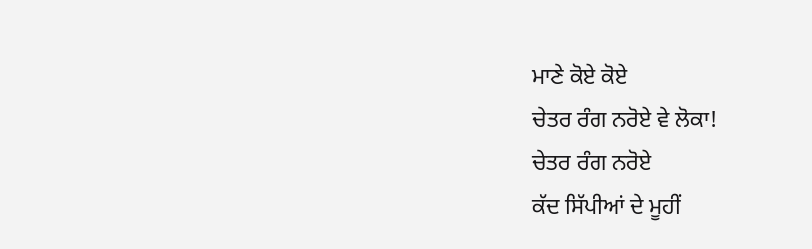ਮਾਣੇ ਕੋਏ ਕੋਏ
ਚੇਤਰ ਰੰਗ ਨਰੋਏ ਵੇ ਲੋਕਾ!
ਚੇਤਰ ਰੰਗ ਨਰੋਏ
ਕੱਦ ਸਿੱਪੀਆਂ ਦੇ ਮੂਹੀਂ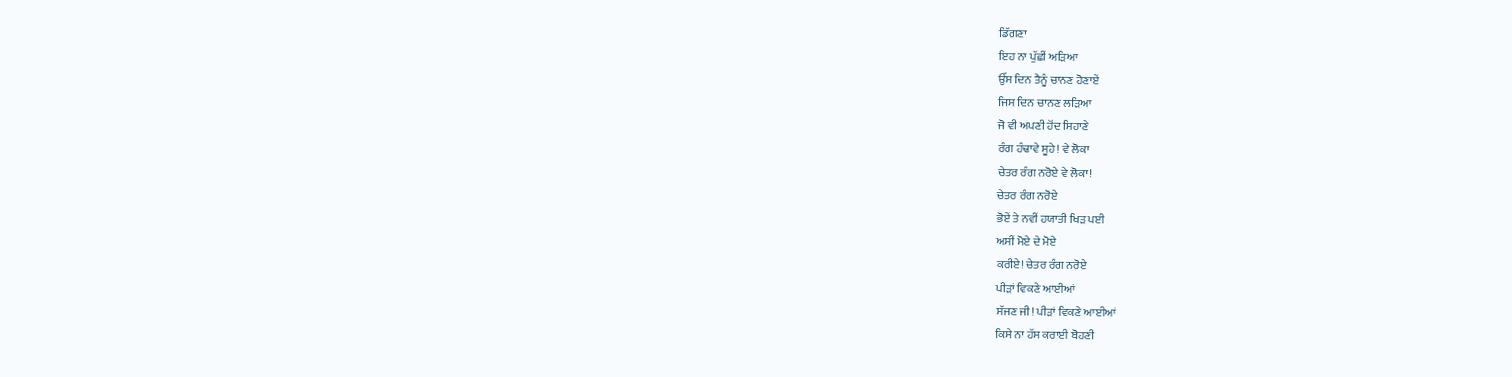ਡਿੱਗਣਾ
ਇਹ ਨਾ ਪੁੱਛੀਂ ਅੜਿਆ
ਉੱਸ ਦਿਨ ਤੈਨੂੰ ਚਾਨਣ ਹੋਣਾਏਂ
ਜਿਸ ਦਿਨ ਚਾਨਣ ਲੜਿਆ
ਜੋ ਵੀ ਅਪਣੀ ਹੋਂਦ ਸਿਹਾਣੇ
ਰੰਗ ਹੰਢਾਵੇ ਸੂਹੇ! ਵੇ ਲੋਕਾ
ਚੇਤਰ ਰੰਗ ਨਰੋਏ ਵੇ ਲੋਕਾ!
ਚੇਤਰ ਰੰਗ ਨਰੋਏ
ਭੋਏਂ ਤੇ ਨਵੀਂ ਹਯਾਤੀ ਖਿੜ ਪਈ
ਅਸੀਂ ਮੋਏ ਦੇ ਮੋਏ
ਕਰੀਏ! ਚੇਤਰ ਰੰਗ ਨਰੋਏ
ਪੀੜਾਂ ਵਿਕਣੇ ਆਈਆਂ
ਸੱਜਣ ਜੀ! ਪੀੜਾਂ ਵਿਕਣੇ ਆਈਆਂ
ਕਿਸੇ ਨਾ ਹੱਸ ਕਰਾਈ ਬੋਹਣੀ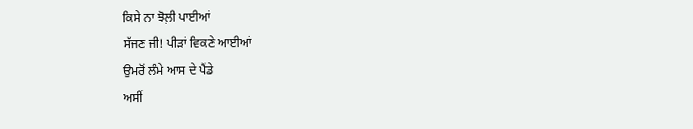ਕਿਸੇ ਨਾ ਝੋਲ਼ੀ ਪਾਈਆਂ
ਸੱਜਣ ਜੀ! ਪੀੜਾਂ ਵਿਕਣੇ ਆਈਆਂ
ਉਮਰੋਂ ਲੰਮੇ ਆਸ ਦੇ ਪੈਂਡੇ
ਅਸੀਂ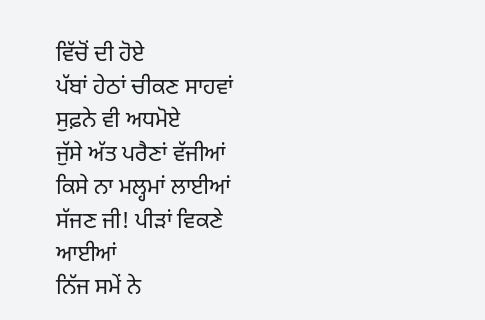ਵਿੱਚੋਂ ਦੀ ਹੋਏ
ਪੱਬਾਂ ਹੇਠਾਂ ਚੀਕਣ ਸਾਹਵਾਂ
ਸੁਫ਼ਨੇ ਵੀ ਅਧਮੋਏ
ਜੁੱਸੇ ਅੱਤ ਪਰੈਣਾਂ ਵੱਜੀਆਂ
ਕਿਸੇ ਨਾ ਮਲ੍ਹਮਾਂ ਲਾਈਆਂ
ਸੱਜਣ ਜੀ! ਪੀੜਾਂ ਵਿਕਣੇ ਆਈਆਂ
ਨਿੱਜ ਸਮੇਂ ਨੇ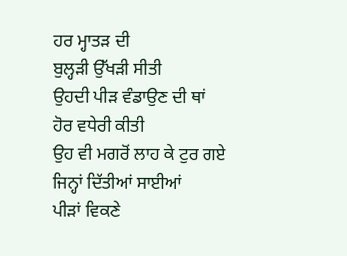ਹਰ ਮ੍ਹਾਤੜ ਦੀ
ਬੁਲ੍ਹੜੀ ਉੱਖੜੀ ਸੀਤੀ
ਉਹਦੀ ਪੀੜ ਵੰਡਾਉਣ ਦੀ ਥਾਂ
ਹੋਰ ਵਧੇਰੀ ਕੀਤੀ
ਉਹ ਵੀ ਮਗਰੋਂ ਲਾਹ ਕੇ ਟੁਰ ਗਏ
ਜਿਨ੍ਹਾਂ ਦਿੱਤੀਆਂ ਸਾਈਆਂ
ਪੀੜਾਂ ਵਿਕਣੇ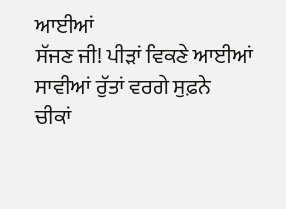ਆਈਆਂ
ਸੱਜਣ ਜੀ! ਪੀੜਾਂ ਵਿਕਣੇ ਆਈਆਂ
ਸਾਵੀਆਂ ਰੁੱਤਾਂ ਵਰਗੇ ਸੁਫ਼ਨੇ
ਚੀਕਾਂ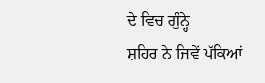ਦੇ ਵਿਚ ਗੁੰਨ੍ਹੇ
ਸ਼ਹਿਰ ਨੇ ਜਿਵੇਂ ਪੱਕਿਆਂ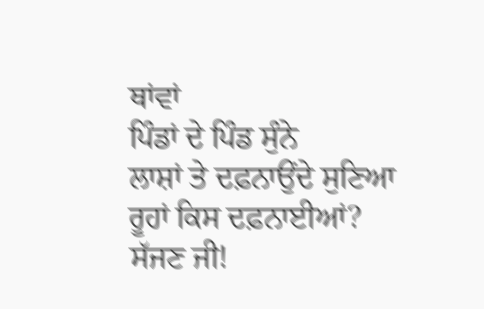ਥਾਂਵਾਂ
ਪਿੰਡਾਂ ਦੇ ਪਿੰਡ ਸੁੰਨੇ
ਲਾਸ਼ਾਂ ਤੇ ਦਫ਼ਨਾਉਂਦੇ ਸੁਣਿਆ
ਰੂਹਾਂ ਕਿਸ ਦਫ਼ਨਾਈਆਂ?
ਸੱਜਣ ਜੀ!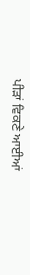ਪੀੜਾਂ ਵਿਕਣੇ ਆਈਆਂ